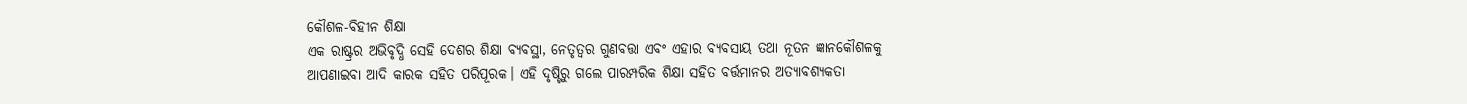କୌଶଳ-ବିହୀନ ଶିକ୍ଷା
ଏକ ରାଷ୍ଟ୍ରର ଅଭିବୃଦ୍ଧି ସେହି ଦେଶର ଶିକ୍ଷା ବ୍ୟବସ୍ଥା, ନେତୃତ୍ୱର ଗୁଣବତ୍ତା ଏବଂ ଏହାର ବ୍ୟବସାୟ ତଥା ନୂତନ ଜ୍ଞାନକୌଶଳକୁ ଆପଣାଇବା ଆଦି କାରକ ସହିତ ପରିପୂରକ। ଏହି ଦୃଷ୍ଟିରୁ ଗଲେ ପାରମ୍ପରିକ ଶିକ୍ଷା ସହିତ ବର୍ତ୍ତମାନର ଅତ୍ୟାବଶ୍ୟକତା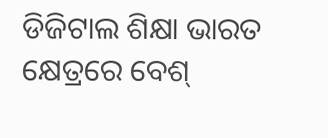ଡିଜିଟାଲ ଶିକ୍ଷା ଭାରତ କ୍ଷେତ୍ରରେ ବେଶ୍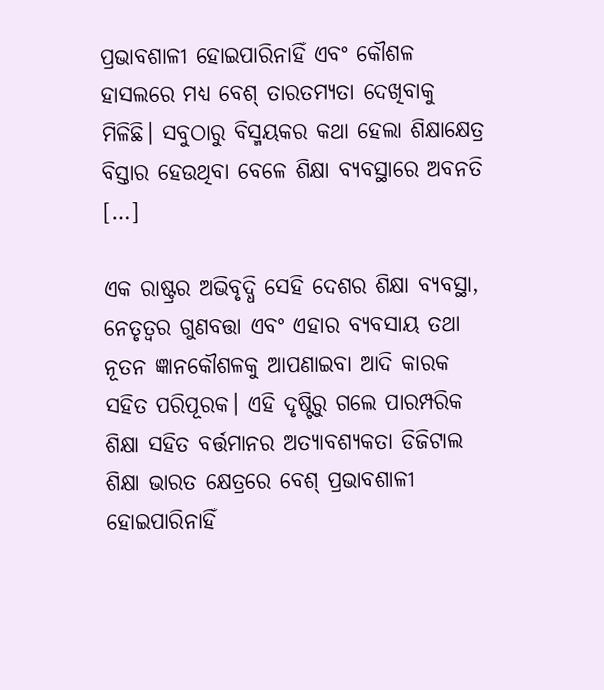ପ୍ରଭାବଶାଳୀ ହୋଇପାରିନାହିଁ ଏବଂ କୌଶଳ ହାସଲରେ ମଧ୍ୟ ବେଶ୍ ତାରତମ୍ୟତା ଦେଖିବାକୁ ମିଳିଛି। ସବୁଠାରୁ ବିସ୍ମୟକର କଥା ହେଲା ଶିକ୍ଷାକ୍ଷେତ୍ର ବିସ୍ତାର ହେଉଥିବା ବେଳେ ଶିକ୍ଷା ବ୍ୟବସ୍ଥାରେ ଅବନତି […]

ଏକ ରାଷ୍ଟ୍ରର ଅଭିବୃଦ୍ଧି ସେହି ଦେଶର ଶିକ୍ଷା ବ୍ୟବସ୍ଥା, ନେତୃତ୍ୱର ଗୁଣବତ୍ତା ଏବଂ ଏହାର ବ୍ୟବସାୟ ତଥା ନୂତନ ଜ୍ଞାନକୌଶଳକୁ ଆପଣାଇବା ଆଦି କାରକ ସହିତ ପରିପୂରକ। ଏହି ଦୃଷ୍ଟିରୁ ଗଲେ ପାରମ୍ପରିକ ଶିକ୍ଷା ସହିତ ବର୍ତ୍ତମାନର ଅତ୍ୟାବଶ୍ୟକତା ଡିଜିଟାଲ ଶିକ୍ଷା ଭାରତ କ୍ଷେତ୍ରରେ ବେଶ୍ ପ୍ରଭାବଶାଳୀ ହୋଇପାରିନାହିଁ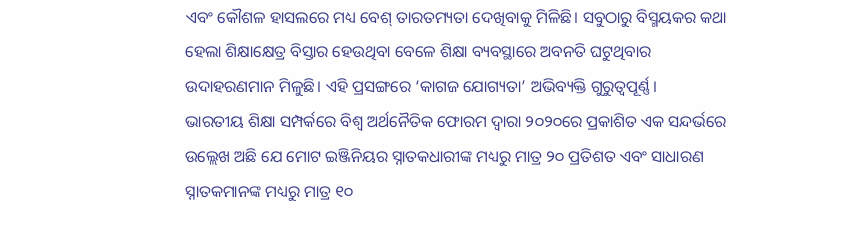ଏବଂ କୌଶଳ ହାସଲରେ ମଧ୍ୟ ବେଶ୍ ତାରତମ୍ୟତା ଦେଖିବାକୁ ମିଳିଛି। ସବୁଠାରୁ ବିସ୍ମୟକର କଥା ହେଲା ଶିକ୍ଷାକ୍ଷେତ୍ର ବିସ୍ତାର ହେଉଥିବା ବେଳେ ଶିକ୍ଷା ବ୍ୟବସ୍ଥାରେ ଅବନତି ଘଟୁଥିବାର ଉଦାହରଣମାନ ମିଳୁଛି। ଏହି ପ୍ରସଙ୍ଗରେ ‘କାଗଜ ଯୋଗ୍ୟତା’ ଅଭିବ୍ୟକ୍ତି ଗୁରୁତ୍ୱପୂର୍ଣ୍ଣ।
ଭାରତୀୟ ଶିକ୍ଷା ସମ୍ପର୍କରେ ବିଶ୍ୱ ଅର୍ଥନୈତିକ ଫୋରମ ଦ୍ବାରା ୨୦୨୦ରେ ପ୍ରକାଶିତ ଏକ ସନ୍ଦର୍ଭରେ ଉଲ୍ଲେଖ ଅଛି ଯେ ମୋଟ ଇଞ୍ଜିନିୟର ସ୍ନାତକଧାରୀଙ୍କ ମଧ୍ୟରୁ ମାତ୍ର ୨୦ ପ୍ରତିଶତ ଏବଂ ସାଧାରଣ ସ୍ନାତକମାନଙ୍କ ମଧ୍ୟରୁ ମାତ୍ର ୧୦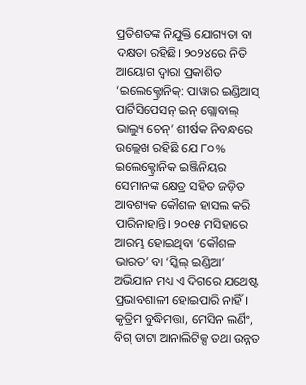ପ୍ରତିଶତଙ୍କ ନିଯୁକ୍ତି ଯୋଗ୍ୟତା ବା ଦକ୍ଷତା ରହିଛି। ୨୦୨୪ରେ ନିତି ଆୟୋଗ ଦ୍ୱାରା ପ୍ରକାଶିତ ‘ଇଲେକ୍ଟ୍ରୋନିକ୍: ପାୱାର ଇଣ୍ଡିଆସ୍ ପାର୍ଟିସିପେସନ୍ ଇନ୍ ଗ୍ଲୋବାଲ୍ ଭାଲ୍ୟୁ ଚେନ୍’ ଶୀର୍ଷକ ନିବନ୍ଧରେ ଉଲ୍ଲେଖ ରହିଛି ଯେ ୮୦% ଇଲେକ୍ଟ୍ରୋନିକ ଇଞ୍ଜିନିୟର ସେମାନଙ୍କ କ୍ଷେତ୍ର ସହିତ ଜଡ଼ିତ ଆବଶ୍ୟକ କୌଶଳ ହାସଲ କରି ପାରିନାହାନ୍ତି। ୨୦୧୫ ମସିହାରେ ଆରମ୍ଭ ହୋଇଥିବା ‘କୌଶଳ ଭାରତ’ ବା ‘ସ୍କିଲ୍ ଇଣ୍ଡିଆ’ ଅଭିଯାନ ମଧ୍ୟ ଏ ଦିଗରେ ଯଥେଷ୍ଟ ପ୍ରଭାବଶାଳୀ ହୋଇପାରି ନାହିଁ। କୃତ୍ରିମ ବୁଦ୍ଧିମତ୍ତା, ମେସିନ ଲର୍ଣିଂ, ବିଗ୍ ଡାଟା ଆନାଲିଟିକ୍ସ ତଥା ଉନ୍ନତ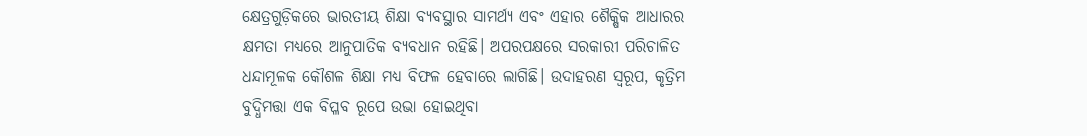କ୍ଷେତ୍ରଗୁଡ଼ିକରେ ଭାରତୀୟ ଶିକ୍ଷା ବ୍ୟବସ୍ଥାର ସାମର୍ଥ୍ୟ ଏବଂ ଏହାର ଶୈକ୍ଷିକ ଆଧାରର କ୍ଷମତା ମଧ୍ୟରେ ଆନୁପାତିକ ବ୍ୟବଧାନ ରହିଛି। ଅପରପକ୍ଷରେ ସରକାରୀ ପରିଚାଳିତ ଧନ୍ଦାମୂଳକ କୌଶଳ ଶିକ୍ଷା ମଧ୍ୟ ବିଫଳ ହେବାରେ ଲାଗିଛି। ଉଦାହରଣ ସ୍ୱରୂପ, କୃତ୍ରିମ ବୁଦ୍ଧିମତ୍ତା ଏକ ବିପ୍ଳବ ରୂପେ ଉଭା ହୋଇଥିବା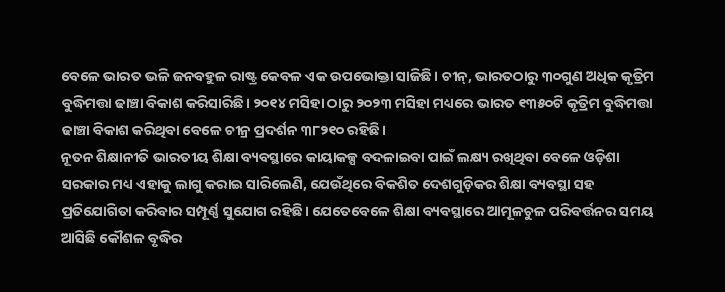ବେଳେ ଭାରତ ଭଳି ଜନବହୁଳ ରାଷ୍ଟ୍ର କେବଳ ଏକ ଉପଭୋକ୍ତା ସାଜିଛି। ଚୀନ୍, ଭାରତଠାରୁ ୩୦ଗୁଣ ଅଧିକ କୃତ୍ରିମ ବୁଦ୍ଧିମତ୍ତା ଢାଞ୍ଚା ବିକାଶ କରିସାରିଛି। ୨୦୧୪ ମସିହା ଠାରୁ ୨୦୨୩ ମସିହା ମଧ୍ୟରେ ଭାରତ ୧୩୫୦ଟି କୃତ୍ରିମ ବୁଦ୍ଧିମତ୍ତା ଢାଞ୍ଚା ବିକାଶ କରିଥିବା ବେଳେ ଚୀନ୍ର ପ୍ରଦର୍ଶନ ୩୮୨୧୦ ରହିଛି।
ନୂତନ ଶିକ୍ଷାନୀତି ଭାରତୀୟ ଶିକ୍ଷା ବ୍ୟବସ୍ଥାରେ କାୟାକଳ୍ପ ବଦଳାଇବା ପାଇଁ ଲକ୍ଷ୍ୟ ରଖିଥିବା ବେଳେ ଓଡ଼ିଶା ସରକାର ମଧ୍ୟ ଏହାକୁ ଲାଗୁ କରାଇ ସାରିଲେଣି, ଯେଉଁଥିରେ ବିକଶିତ ଦେଶଗୁଡ଼ିକର ଶିକ୍ଷା ବ୍ୟବସ୍ଥା ସହ ପ୍ରତିଯୋଗିତା କରିବାର ସମ୍ପୂର୍ଣ୍ଣ ସୁଯୋଗ ରହିଛି। ଯେତେବେଳେ ଶିକ୍ଷା ବ୍ୟବସ୍ଥାରେ ଆମୂଳଚୁଳ ପରିବର୍ତ୍ତନର ସମୟ ଆସିଛି କୌଶଳ ବୃଦ୍ଧିର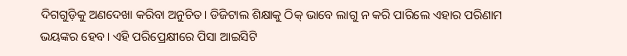ଦିଗଗୁଡ଼ିକୁ ଅଣଦେଖା କରିବା ଅନୁଚିତ। ଡିଜିଟାଲ ଶିକ୍ଷାକୁ ଠିକ୍ ଭାବେ ଲାଗୁ ନ କରି ପାରିଲେ ଏହାର ପରିଣାମ ଭୟଙ୍କର ହେବ। ଏହି ପରିପ୍ରେକ୍ଷୀରେ ପିସା ଆଇସିଟି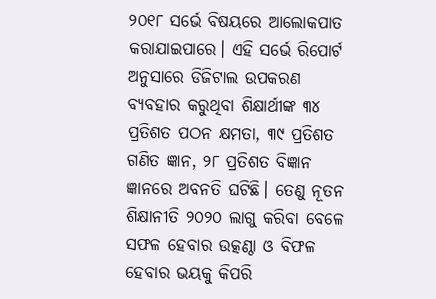୨୦୧୮ ସର୍ଭେ ବିଷୟରେ ଆଲୋକପାତ କରାଯାଇପାରେ। ଏହି ସର୍ଭେ ରିପୋର୍ଟ ଅନୁସାରେ ଡିଜିଟାଲ ଉପକରଣ ବ୍ୟବହାର କରୁଥିବା ଶିକ୍ଷାର୍ଥୀଙ୍କ ୩୪ ପ୍ରତିଶତ ପଠନ କ୍ଷମତା, ୩୯ ପ୍ରତିଶତ ଗଣିତ ଜ୍ଞାନ, ୨୮ ପ୍ରତିଶତ ବିଜ୍ଞାନ ଜ୍ଞାନରେ ଅବନତି ଘଟିଛି। ତେଣୁ ନୂତନ ଶିକ୍ଷାନୀତି ୨୦୨୦ ଲାଗୁ କରିବା ବେଳେ ସଫଳ ହେବାର ଉତ୍କଣ୍ଠା ଓ ବିଫଳ ହେବାର ଭୟକୁ କିପରି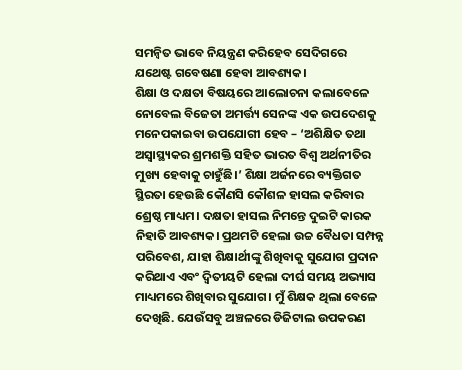ସମନ୍ୱିତ ଭାବେ ନିୟନ୍ତ୍ରଣ କରିହେବ ସେଦିଗରେ ଯଥେଷ୍ଟ ଗବେଷଣା ହେବା ଆବଶ୍ୟକ।
ଶିକ୍ଷା ଓ ଦକ୍ଷତା ବିଷୟରେ ଆଲୋଚନା କଲାବେଳେ ନୋବେଲ ବିଜେତା ଅମର୍ତ୍ତ୍ୟ ସେନଙ୍କ ଏକ ଉପଦେଶକୁ ମନେପକାଇବା ଉପଯୋଗୀ ହେବ – ‘ଅଶିକ୍ଷିତ ତଥା ଅସ୍ୱାସ୍ଥ୍ୟକର ଶ୍ରମଶକ୍ତି ସହିତ ଭାରତ ବିଶ୍ୱ ଅର୍ଥନୀତିର ମୁଖ୍ୟ ହେବାକୁ ଚାହୁଁଛି।’ ଶିକ୍ଷା ଅର୍ଜନରେ ବ୍ୟକ୍ତିଗତ ସ୍ଥିରତା ହେଉଛି କୌଣସି କୌଶଳ ହାସଲ କରିବାର ଶ୍ରେଷ୍ଠ ମାଧ୍ୟମ। ଦକ୍ଷତା ହାସଲ ନିମନ୍ତେ ଦୁଇଟି କାରକ ନିହାତି ଆବଶ୍ୟକ। ପ୍ରଥମଟି ହେଲା ଉଚ୍ଚ ବୈଧତା ସମ୍ପନ୍ନ ପରିବେଶ, ଯାହା ଶିକ୍ଷାର୍ଥୀଙ୍କୁ ଶିଖିବାକୁ ସୁଯୋଗ ପ୍ରଦାନ କରିଥାଏ ଏବଂ ଦ୍ୱିତୀୟଟି ହେଲା ଦୀର୍ଘ ସମୟ ଅଭ୍ୟାସ ମାଧ୍ୟମରେ ଶିଖିବାର ସୁଯୋଗ। ମୁଁ ଶିକ୍ଷକ ଥିଲା ବେଳେ ଦେଖିଛି. ଯେଉଁସବୁ ଅଞ୍ଚଳରେ ଡିଜିଟାଲ ଉପକରଣ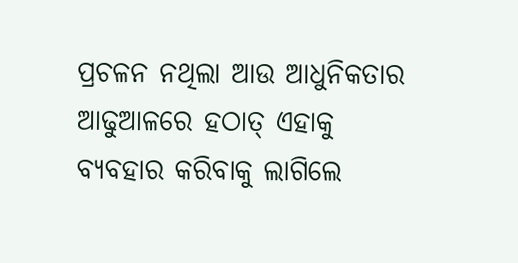ପ୍ରଚଳନ ନଥିଲା ଆଉ ଆଧୁନିକତାର ଆଢୁଆଳରେ ହଠାତ୍ ଏହାକୁ ବ୍ୟବହାର କରିବାକୁ ଲାଗିଲେ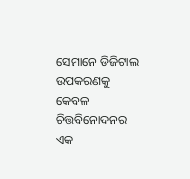ସେମାନେ ଡିଜିଟାଲ ଉପକରଣକୁ କେବଳ ଚିତ୍ତବିନୋଦନର ଏକ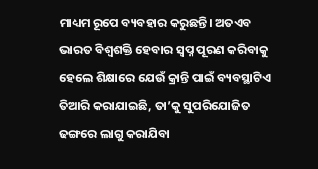ମାଧ୍ୟମ ରୂପେ ବ୍ୟବହାର କରୁଛନ୍ତି। ଅତଏବ ଭାରତ ବିଶ୍ୱଶକ୍ତି ହେବାର ସ୍ୱପ୍ନ ପୂରଣ କରିବାକୁ ହେଲେ ଶିକ୍ଷାରେ ଯେଉଁ କ୍ରାନ୍ତି ପାଇଁ ବ୍ୟବସ୍ଥାଟିଏ ତିଆରି କରାଯାଇଛି, ତା’କୁ ସୁପରିଯୋଜିତ ଢଙ୍ଗରେ ଲାଗୁ କରାଯିବା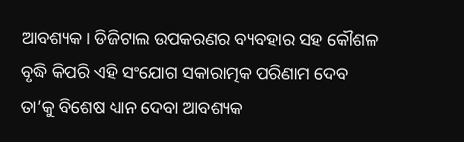ଆବଶ୍ୟକ। ଡିଜିଟାଲ ଉପକରଣର ବ୍ୟବହାର ସହ କୌଶଳ ବୃଦ୍ଧି କିପରି ଏହି ସଂଯୋଗ ସକାରାତ୍ମକ ପରିଣାମ ଦେବ ତା’କୁ ବିଶେଷ ଧ୍ୟାନ ଦେବା ଆବଶ୍ୟକ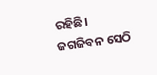ରହିଛି।
ଜଗଜିବନ ସେଠି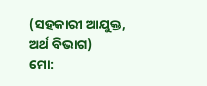(ସହକାରୀ ଆଯୁକ୍ତ, ଅର୍ଥ ବିଭାଗ)
ମୋ: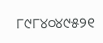୮୯୮୪୦୪୯୫୨୧